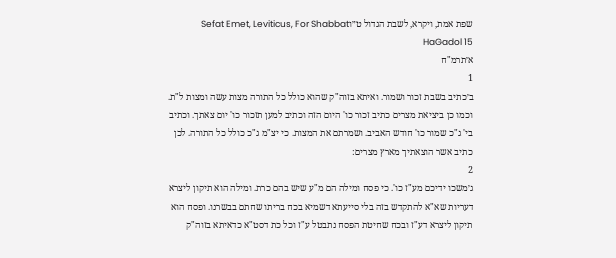שפת אמת, ויקרא, לשבת הגדול ט״וSefat Emet, Leviticus, For Shabbat HaGadol 15
א׳תרמ"ח
1
ב׳כתיב בשבת זכור ושמור. ואיתא בזוה"ק שהוא כולל כל התורה מצות עשה ומצות ל"ת. וכמו כן ביציאת מצרים כתיב זכור כו' היום הזה וכתיב למען תזכור כו' יום צאתך. וכתיב בי' ג"כ שמור כו' חודש האביב. ושמרתם את המצות. כי יצ"מ ג"כ כולל כל התורה. לכן כתיב אשר הוצאתיך מארץ מצרים:
2
ג׳משכו ידיכם מע"ז כו'. כי פסח ומילה הם מ"ע שיש בהם כרת. ומילה הוא תיקון ליצרא דעריות שא"א להתקדש בזה בלי סייעתא דשמיא בכח בריתו שחתם בבשרנו. ופסח הוא תיקון ליצרא דע"ז ובכח שחיטת הפסח נתבטל ע"ז וכל כת דסט"א כדאיתא בזוה"ק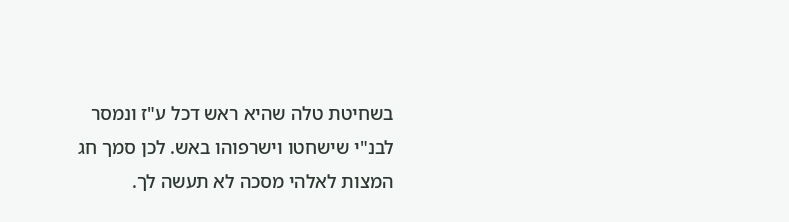בשחיטת טלה שהיא ראש דכל ע"ז ונמסר לבנ"י שישחטו וישרפוהו באש. לכן סמך חג המצות לאלהי מסכה לא תעשה לך.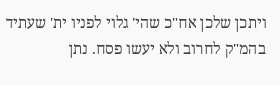ויתכן שלכן אח"כ שהי' גלוי לפניו ית' שעתיד בהמ"ק לחרוב ולא יעשו פסח. נתן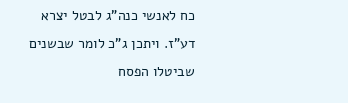כח לאנשי כנה"ג לבטל יצרא דע"ז. ויתכן ג"כ לומר שבשנים שביטלו הפסח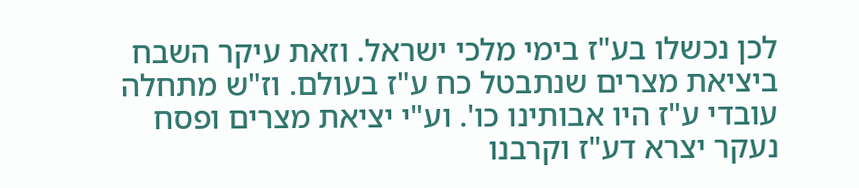לכן נכשלו בע"ז בימי מלכי ישראל. וזאת עיקר השבח ביציאת מצרים שנתבטל כח ע"ז בעולם. וז"ש מתחלה עובדי ע"ז היו אבותינו כו'. וע"י יציאת מצרים ופסח נעקר יצרא דע"ז וקרבנו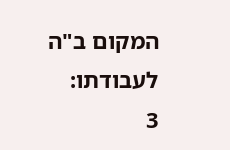המקום ב"ה לעבודתו:
3